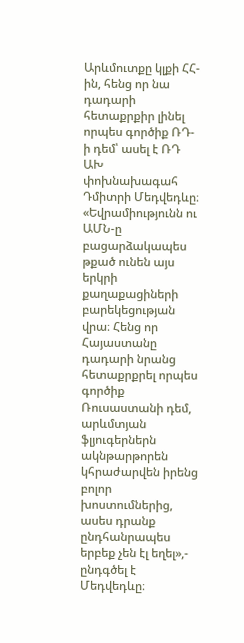Արևմուտքը կլքի ՀՀ-ին, հենց որ նա դադարի հետաքրքիր լինել որպես գործիք ՌԴ-ի դեմ՝ ասել է ՌԴ ԱԽ փոխնախագահ Դմիտրի Մեդվեդևը։ «Եվրամիությունն ու ԱՄՆ-ը բացարձակապես թքած ունեն այս երկրի քաղաքացիների բարեկեցության վրա։ Հենց որ Հայաստանը դադարի նրանց հետաքրքրել որպես գործիք Ռուսաստանի դեմ, արևմտյան ֆլյուգերներն ակնթարթորեն կհրաժարվեն իրենց բոլոր խոստումներից, ասես դրանք ընդհանրապես երբեք չեն էլ եղել»,- ընդգծել է Մեդվեդևը։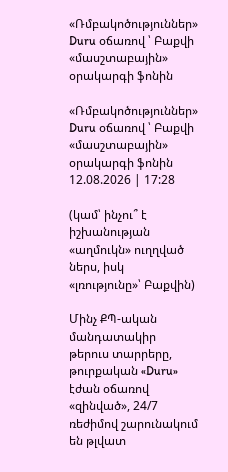«Ռմբակոծություններ» Duru օճառով ՝ Բաքվի «մասշտաբային» օրակարգի ֆոնին

«Ռմբակոծություններ» Duru օճառով ՝ Բաքվի «մասշտաբային» օրակարգի ֆոնին
12.08.2026 | 17:28

(կամ՝ ինչու՞ է իշխանության «աղմուկն» ուղղված ներս, իսկ «լռությունը»՝ Բաքվին)

Մինչ ՔՊ-ական մանդատակիր թերուս տարրերը, թուրքական «Duru» էժան օճառով «զինված», 24/7 ռեժիմով շարունակում են թլվատ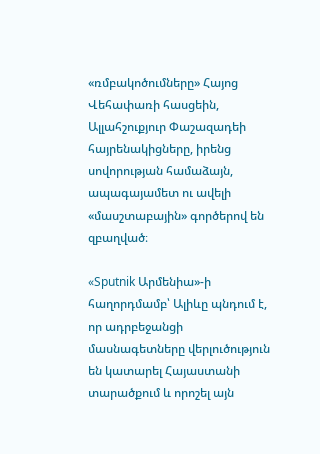«ռմբակոծումները» Հայոց Վեհափառի հասցեին, Ալլահշուքյուր Փաշազադեի հայրենակիցները, իրենց սովորության համաձայն, ապագայամետ ու ավելի «մասշտաբային» գործերով են զբաղված։

«Sputnik Արմենիա»-ի հաղորդմամբ՝ Ալիևը պնդում է, որ ադրբեջանցի մասնագետները վերլուծություն են կատարել Հայաստանի տարածքում և որոշել այն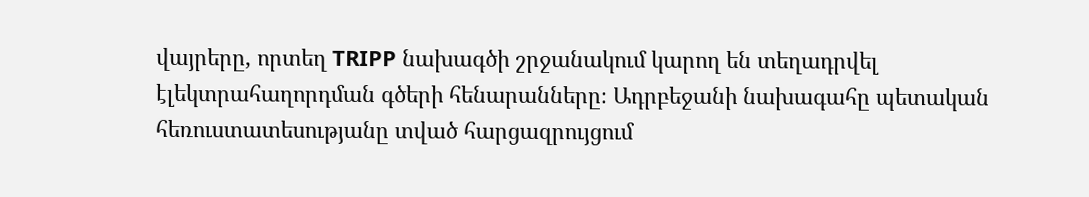վայրերը, որտեղ TRIPP նախագծի շրջանակում կարող են տեղադրվել էլեկտրահաղորդման գծերի հենարանները։ Ադրբեջանի նախագահը պետական հեռուստատեսությանը տված հարցազրույցում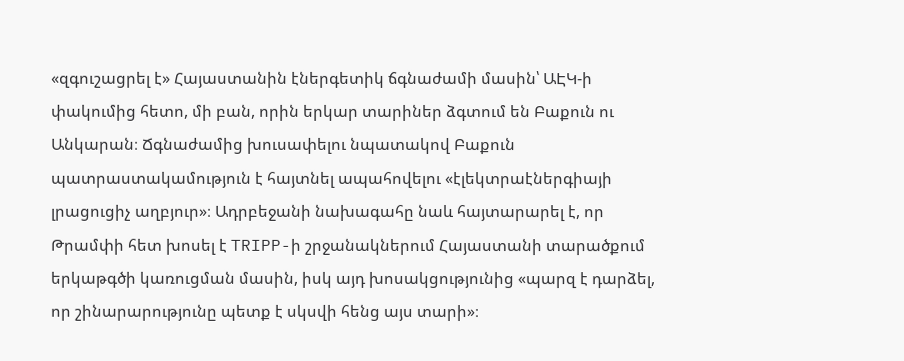«զգուշացրել է» Հայաստանին էներգետիկ ճգնաժամի մասին՝ ԱԷԿ-ի փակումից հետո, մի բան, որին երկար տարիներ ձգտում են Բաքուն ու Անկարան։ Ճգնաժամից խուսափելու նպատակով Բաքուն պատրաստակամություն է հայտնել ապահովելու «էլեկտրաէներգիայի լրացուցիչ աղբյուր»։ Ադրբեջանի նախագահը նաև հայտարարել է, որ Թրամփի հետ խոսել է TRIPP-ի շրջանակներում Հայաստանի տարածքում երկաթգծի կառուցման մասին, իսկ այդ խոսակցությունից «պարզ է դարձել, որ շինարարությունը պետք է սկսվի հենց այս տարի»։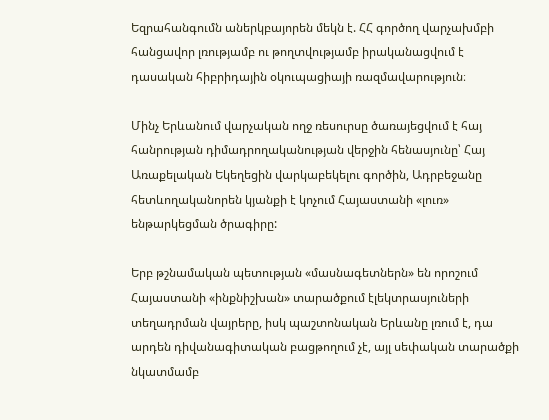Եզրահանգումն աներկբայորեն մեկն է. ՀՀ գործող վարչախմբի հանցավոր լռությամբ ու թողտվությամբ իրականացվում է դասական հիբրիդային օկուպացիայի ռազմավարություն։

Մինչ Երևանում վարչական ողջ ռեսուրսը ծառայեցվում է հայ հանրության դիմադրողականության վերջին հենասյունը՝ Հայ Առաքելական Եկեղեցին վարկաբեկելու գործին, Ադրբեջանը հետևողականորեն կյանքի է կոչում Հայաստանի «լուռ» ենթարկեցման ծրագիրը:

Երբ թշնամական պետության «մասնագետներն» են որոշում Հայաստանի «ինքնիշխան» տարածքում էլեկտրասյուների տեղադրման վայրերը, իսկ պաշտոնական Երևանը լռում է, դա արդեն դիվանագիտական բացթողում չէ, այլ սեփական տարածքի նկատմամբ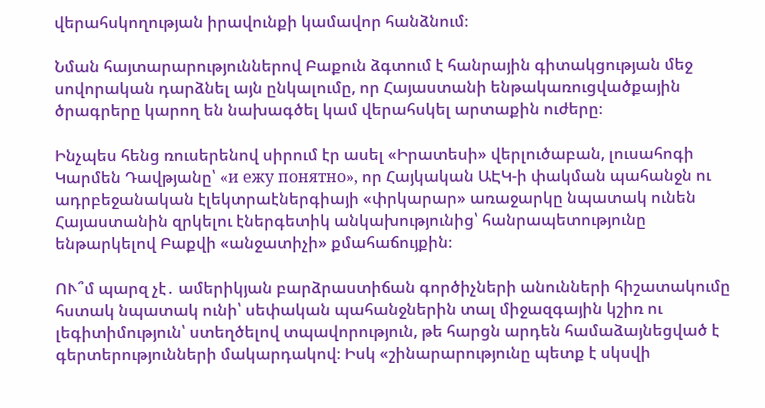վերահսկողության իրավունքի կամավոր հանձնում։

Նման հայտարարություններով Բաքուն ձգտում է հանրային գիտակցության մեջ սովորական դարձնել այն ընկալումը, որ Հայաստանի ենթակառուցվածքային ծրագրերը կարող են նախագծել կամ վերահսկել արտաքին ուժերը։

Ինչպես հենց ռուսերենով սիրում էր ասել «Իրատեսի» վերլուծաբան, լուսահոգի Կարմեն Դավթյանը՝ «и ежу понятно», որ Հայկական ԱԷԿ-ի փակման պահանջն ու ադրբեջանական էլեկտրաէներգիայի «փրկարար» առաջարկը նպատակ ունեն Հայաստանին զրկելու էներգետիկ անկախությունից՝ հանրապետությունը ենթարկելով Բաքվի «անջատիչի» քմահաճույքին։

ՈՒ՞մ պարզ չէ․ ամերիկյան բարձրաստիճան գործիչների անունների հիշատակումը հստակ նպատակ ունի՝ սեփական պահանջներին տալ միջազգային կշիռ ու լեգիտիմություն՝ ստեղծելով տպավորություն, թե հարցն արդեն համաձայնեցված է գերտերությունների մակարդակով։ Իսկ «շինարարությունը պետք է սկսվի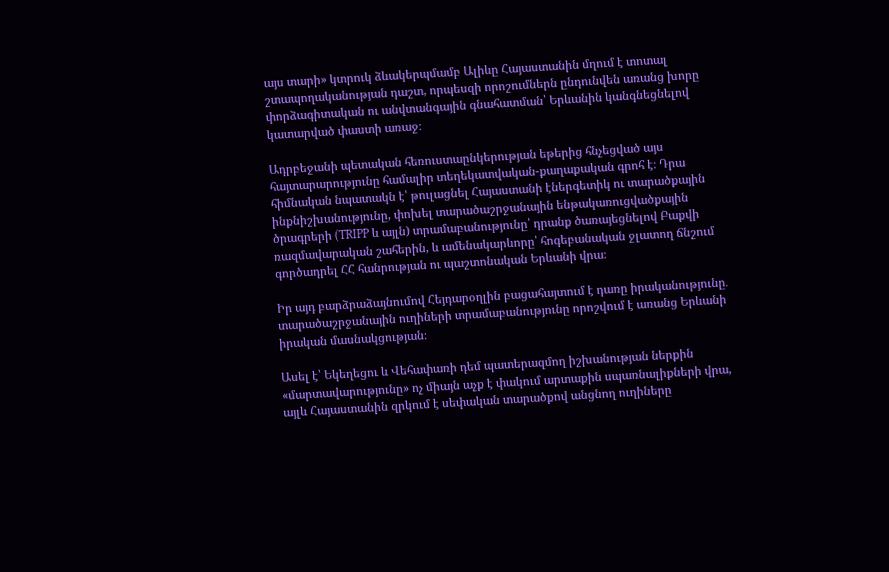այս տարի» կտրուկ ձևակերպմամբ Ալիևը Հայաստանին մղում է տոտալ շտապողականության դաշտ, որպեսզի որոշումներն ընդունվեն առանց խորը փորձագիտական ու անվտանգային գնահատման՝ Երևանին կանգնեցնելով կատարված փաստի առաջ։

Ադրբեջանի պետական հեռուստաընկերության եթերից հնչեցված այս հայտարարությունը համալիր տեղեկատվական-քաղաքական գրոհ է։ Դրա հիմնական նպատակն է՝ թուլացնել Հայաստանի էներգետիկ ու տարածքային ինքնիշխանությունը, փոխել տարածաշրջանային ենթակառուցվածքային ծրագրերի (TRIPP և այլն) տրամաբանությունը՝ դրանք ծառայեցնելով Բաքվի ռազմավարական շահերին, և ամենակարևորը՝ հոգեբանական ջլատող ճնշում գործադրել ՀՀ հանրության ու պաշտոնական Երևանի վրա։

Իր այդ բարձրաձայնումով Հեյդարօղլին բացահայտում է դառը իրականությունը․ տարածաշրջանային ուղիների տրամաբանությունը որոշվում է առանց Երևանի իրական մասնակցության։

Ասել է՝ Եկեղեցու և Վեհափառի դեմ պատերազմող իշխանության ներքին «մարտավարությունը» ոչ միայն աչք է փակում արտաքին սպառնալիքների վրա, այլև Հայաստանին զրկում է սեփական տարածքով անցնող ուղիները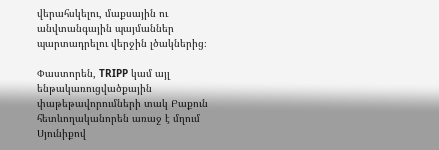վերահսկելու, մաքսային ու անվտանգային պայմաններ պարտադրելու վերջին լծակներից։

Փաստորեն, TRIPP կամ այլ ենթակառուցվածքային փաթեթավորումների տակ Բաքուն հետևողականորեն առաջ է մղում Սյունիքով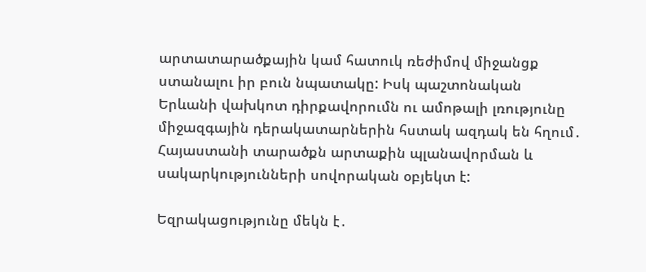արտատարածքային կամ հատուկ ռեժիմով միջանցք ստանալու իր բուն նպատակը: Իսկ պաշտոնական Երևանի վախկոտ դիրքավորումն ու ամոթալի լռությունը միջազգային դերակատարներին հստակ ազդակ են հղում․ Հայաստանի տարածքն արտաքին պլանավորման և սակարկությունների սովորական օբյեկտ է:

Եզրակացությունը մեկն է․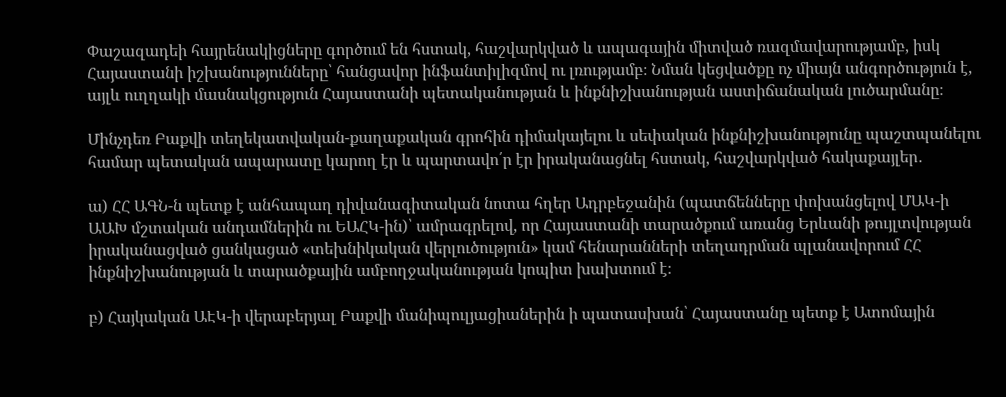Փաշազադեի հայրենակիցները գործում են հստակ, հաշվարկված և ապագային միտված ռազմավարությամբ, իսկ Հայաստանի իշխանությունները՝ հանցավոր ինֆանտիլիզմով ու լռությամբ։ Նման կեցվածքը ոչ միայն անգործություն է, այլև ուղղակի մասնակցություն Հայաստանի պետականության և ինքնիշխանության աստիճանական լուծարմանը։

Մինչդեռ Բաքվի տեղեկատվական-քաղաքական գրոհին դիմակայելու և սեփական ինքնիշխանությունը պաշտպանելու համար պետական ապարատը կարող էր և պարտավո՛ր էր իրականացնել հստակ, հաշվարկված հակաքայլեր․

ա) ՀՀ ԱԳՆ-ն պետք է անհապաղ դիվանագիտական նոտա հղեր Ադրբեջանին (պատճենները փոխանցելով ՄԱԿ-ի ԱԱԽ մշտական անդամներին ու ԵԱՀԿ-ին)՝ ամրագրելով, որ Հայաստանի տարածքում առանց Երևանի թույլտվության իրականացված ցանկացած «տեխնիկական վերլուծություն» կամ հենարանների տեղադրման պլանավորում ՀՀ ինքնիշխանության և տարածքային ամբողջականության կոպիտ խախտում է։

բ) Հայկական ԱԷԿ-ի վերաբերյալ Բաքվի մանիպուլյացիաներին ի պատասխան՝ Հայաստանը պետք է Ատոմային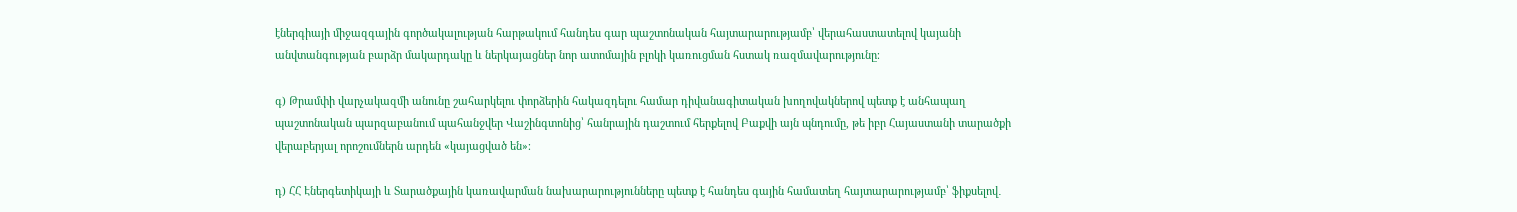էներգիայի միջազգային գործակալության հարթակում հանդես գար պաշտոնական հայտարարությամբ՝ վերահաստատելով կայանի անվտանգության բարձր մակարդակը և ներկայացներ նոր ատոմային բլոկի կառուցման հստակ ռազմավարությունը։

գ) Թրամփի վարչակազմի անունը շահարկելու փորձերին հակազդելու համար դիվանագիտական խողովակներով պետք է անհապաղ պաշտոնական պարզաբանում պահանջվեր Վաշինգտոնից՝ հանրային դաշտում հերքելով Բաքվի այն պնդումը, թե իբր Հայաստանի տարածքի վերաբերյալ որոշումներն արդեն «կայացված են»։

դ) ՀՀ Էներգետիկայի և Տարածքային կառավարման նախարարությունները պետք է հանդես գային համատեղ հայտարարությամբ՝ ֆիքսելով․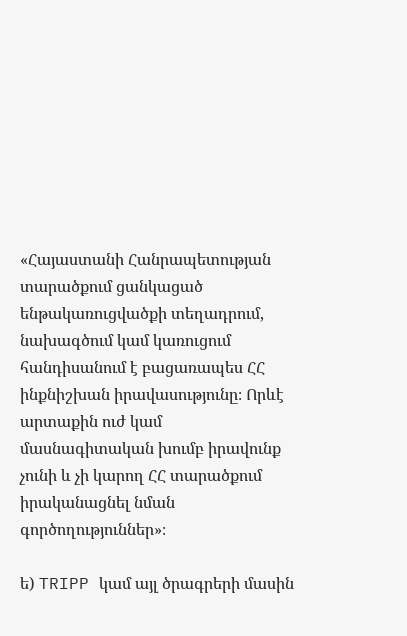«Հայաստանի Հանրապետության տարածքում ցանկացած ենթակառուցվածքի տեղադրում, նախագծում կամ կառուցում հանդիսանում է բացառապես ՀՀ ինքնիշխան իրավասությունը։ Որևէ արտաքին ուժ կամ մասնագիտական խումբ իրավունք չունի և չի կարող ՀՀ տարածքում իրականացնել նման գործողություններ»։

ե) TRIPP կամ այլ ծրագրերի մասին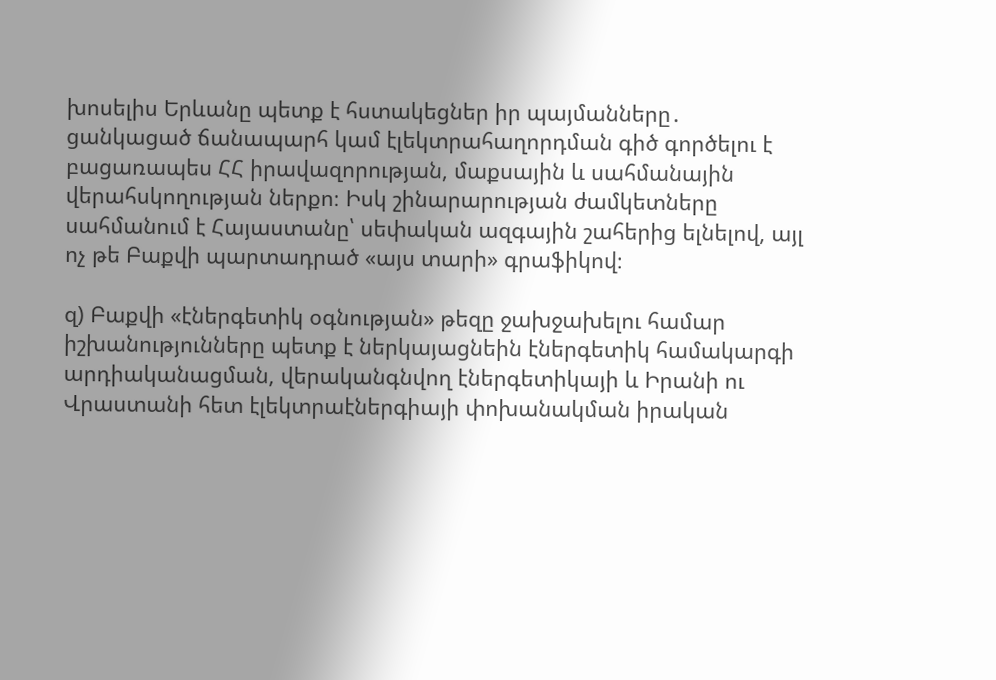խոսելիս Երևանը պետք է հստակեցներ իր պայմանները․ ցանկացած ճանապարհ կամ էլեկտրահաղորդման գիծ գործելու է բացառապես ՀՀ իրավազորության, մաքսային և սահմանային վերահսկողության ներքո։ Իսկ շինարարության ժամկետները սահմանում է Հայաստանը՝ սեփական ազգային շահերից ելնելով, այլ ոչ թե Բաքվի պարտադրած «այս տարի» գրաֆիկով։

զ) Բաքվի «էներգետիկ օգնության» թեզը ջախջախելու համար իշխանությունները պետք է ներկայացնեին էներգետիկ համակարգի արդիականացման, վերականգնվող էներգետիկայի և Իրանի ու Վրաստանի հետ էլեկտրաէներգիայի փոխանակման իրական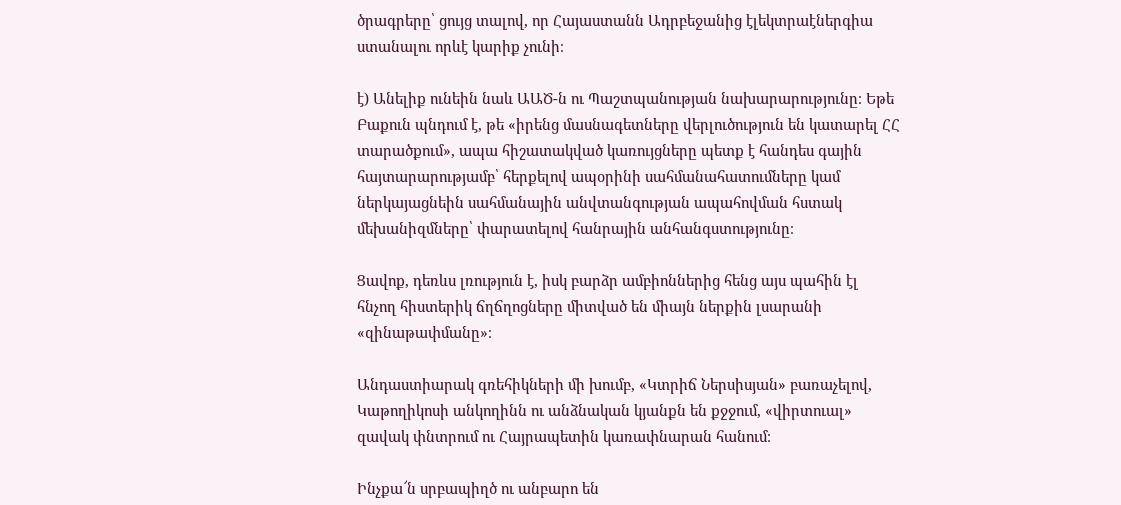ծրագրերը՝ ցույց տալով, որ Հայաստանն Ադրբեջանից էլեկտրաէներգիա ստանալու որևէ կարիք չունի։

է) Անելիք ունեին նաև ԱԱԾ-ն ու Պաշտպանության նախարարությունը։ Եթե Բաքուն պնդում է, թե «իրենց մասնագետները վերլուծություն են կատարել ՀՀ տարածքում», ապա հիշատակված կառույցները պետք է հանդես գային հայտարարությամբ՝ հերքելով ապօրինի սահմանահատումները կամ ներկայացնեին սահմանային անվտանգության ապահովման հստակ մեխանիզմները՝ փարատելով հանրային անհանգստությունը։

Ցավոք, դեռևս լռություն է, իսկ բարձր ամբիոններից հենց այս պահին էլ հնչող հիստերիկ ճղճղոցները միտված են միայն ներքին լսարանի «զինաթափմանը»։

Անդաստիարակ գռեհիկների մի խումբ, «Կտրիճ Ներսիսյան» բառաչելով, Կաթողիկոսի անկողինն ու անձնական կյանքն են քջջում, «վիրտուալ» զավակ փնտրում ու Հայրապետին կառափնարան հանում։

Ինչքա՜ն սրբապիղծ ու անբարո են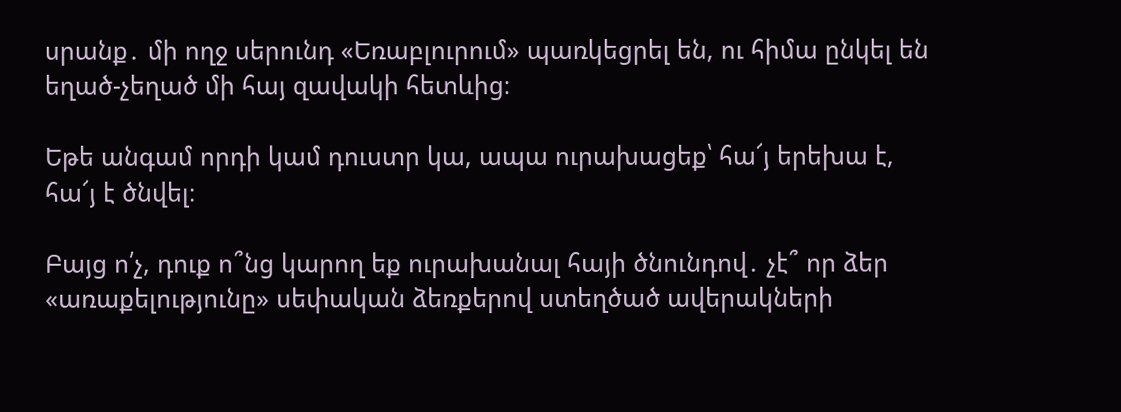սրանք․ մի ողջ սերունդ «Եռաբլուրում» պառկեցրել են, ու հիմա ընկել են եղած-չեղած մի հայ զավակի հետևից։

Եթե անգամ որդի կամ դուստր կա, ապա ուրախացեք՝ հա՜յ երեխա է, հա՜յ է ծնվել։

Բայց ո՛չ, դուք ո՞նց կարող եք ուրախանալ հայի ծնունդով․ չէ՞ որ ձեր «առաքելությունը» սեփական ձեռքերով ստեղծած ավերակների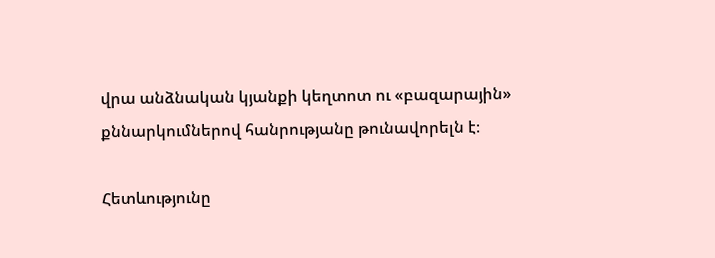վրա անձնական կյանքի կեղտոտ ու «բազարային» քննարկումներով հանրությանը թունավորելն է։

Հետևությունը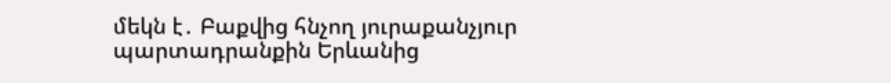մեկն է․ Բաքվից հնչող յուրաքանչյուր պարտադրանքին Երևանից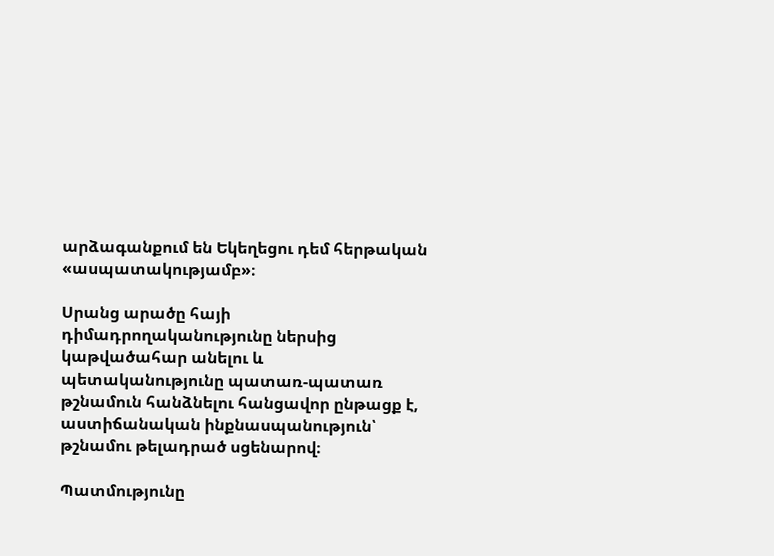արձագանքում են Եկեղեցու դեմ հերթական «ասպատակությամբ»։

Սրանց արածը հայի դիմադրողականությունը ներսից կաթվածահար անելու և պետականությունը պատառ-պատառ թշնամուն հանձնելու հանցավոր ընթացք է, աստիճանական ինքնասպանություն՝ թշնամու թելադրած սցենարով։

Պատմությունը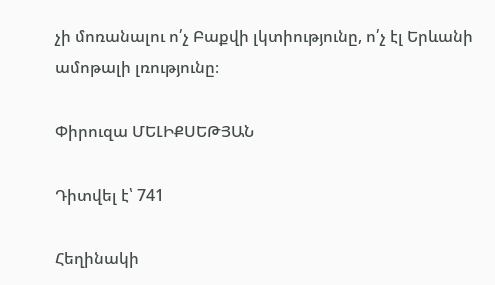չի մոռանալու ո՛չ Բաքվի լկտիությունը, ո՛չ էլ Երևանի ամոթալի լռությունը։

Փիրուզա ՄԵԼԻՔՍԵԹՅԱՆ

Դիտվել է՝ 741

Հեղինակի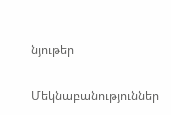նյութեր

Մեկնաբանություններ